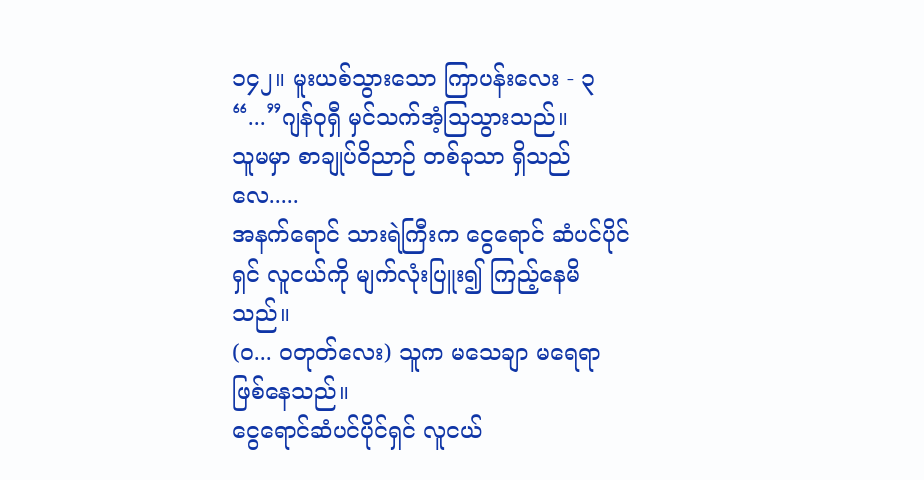၁၄၂။ မူးယစ်သွားသော ကြာပန်းလေး - ၃
“...”ဂျန်ဝုရှီ မှင်သက်အံ့သြသွားသည်။
သူမမှာ စာချုပ်ဝိညာဉ် တစ်ခုသာ ရှိသည်လေ.....
အနက်ရောင် သားရဲကြီးက ငွေရောင် ဆံပင်ပိုင်ရှင် လူငယ်ကို မျက်လုံးပြူး၍ ကြည့်နေမိသည်။
(ဝ... ဝတုတ်လေး) သူက မသေချာ မရေရာ ဖြစ်နေသည်။
ငွေရောင်ဆံပင်ပိုင်ရှင် လူငယ်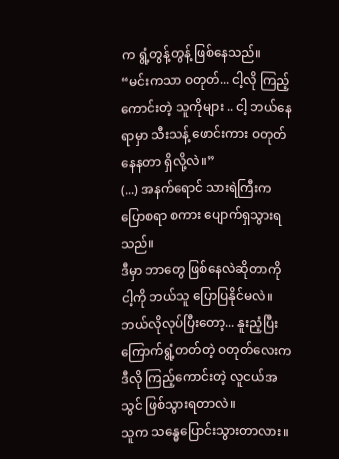က ရွံ့တွန့်တွန့် ဖြစ်နေသည်။
“မင်းကသာ ဝတုတ်... ငါ့လို ကြည့်ကောင်းတဲ့ သူကိုများ .. ငါ့ ဘယ်နေရာမှာ သီးသန့် ဖောင်းကား ဝတုတ်နေနတာ ရှိလို့လဲ။”
(...) အနက်ရောင် သားရဲကြီးက ပြောစရာ စကား ပျောက်ရှသွားရသည်။
ဒီမှာ ဘာတွေ ဖြစ်နေလဲဆိုတာကို ငါ့ကို ဘယ်သူ ပြောပြနိုင်မလဲ။
ဘယ်လိုလုပ်ပြီးတော့... နူးညံ့ပြီး ကြောက်ရွံ့တတ်တဲ့ ဝတုတ်လေးက ဒီလို ကြည့်ကောင်းတဲ့ လူငယ်အသွင် ဖြစ်သွားရတာလဲ။
သူက သန္ဓေပြောင်းသွားတာလား။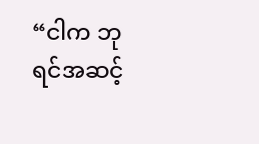“ငါက ဘုရင်အဆင့်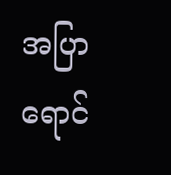အပြာရောင်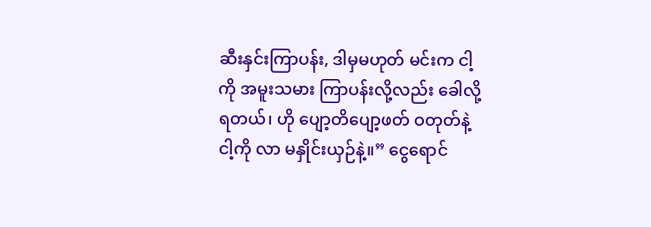ဆီးနှင်းကြာပန်း, ဒါမှမဟုတ် မင်းက ငါ့ကို အမူးသမား ကြာပန်းလို့လည်း ခေါလို့ရတယ်၊ ဟို ပျော့တိပျော့ဖတ် ဝတုတ်နဲ့ ငါ့ကို လာ မနှိုင်းယှဉ်နဲ့။” ငွေရောင်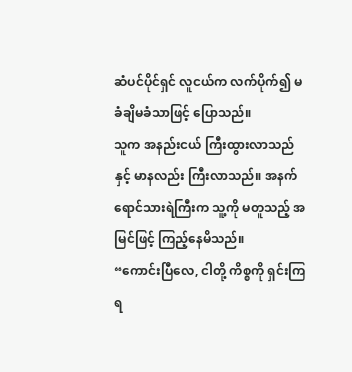ဆံပင်ပိုင်ရှင် လူငယ်က လက်ပိုက်၍ မခံချိမခံသာဖြင့် ပြောသည်။
သူက အနည်းငယ် ကြီးထွားလာသည်နှင့် မာနလည်း ကြီးလာသည်။ အနက်ရောင်သားရဲကြီးက သူ့ကို မတူသည့် အမြင်ဖြင့် ကြည့်နေမိသည်။
“ကောင်းပြီလေ, ငါတို့ ကိစ္စကို ရှင်းကြရ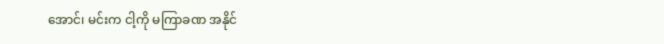အောင်၊ မင်းက ငါ့ကို မကြာခဏ အနိုင်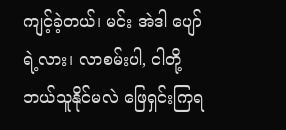ကျင့်ခဲ့တယ်၊ မင်း အဲဒါ ပျော်ရဲ့လား၊ လာစမ်းပါ, ငါတို့ ဘယ်သူနိုင်မလဲ ဖြေရှင်းကြရ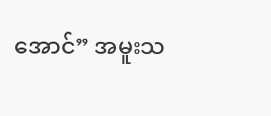အောင်” အမူးသ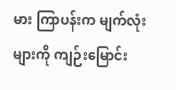မား ကြာပန်းက မျက်လုံးများကို ကျဉ်းမြောင်း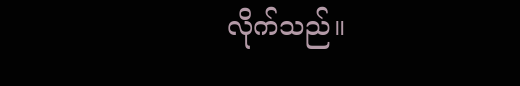လိုက်သည်။